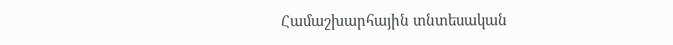Համաշխարհային տնտեսական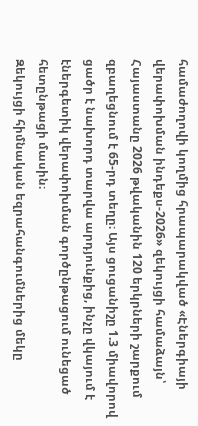համաժողովի կողմից հրապարակված «Էներգիայի վերափոխման ինդեքս-2026» զեկույցի համաձայն՝ Հայաստանը 2026 թվականին 120 երկրների շարքում զբաղեցնում է 65-րդ տեղը։ Այս ցուցանիշը 1.3 միավորով ցածր է նախորդ տարվա արդյունքից, ինչը վկայում է էներգետիկ վերափոխման գործընթացում ունեցած հետընթացի մասին։
Զեկույցի հիմնական եզրահանգումներից մեկը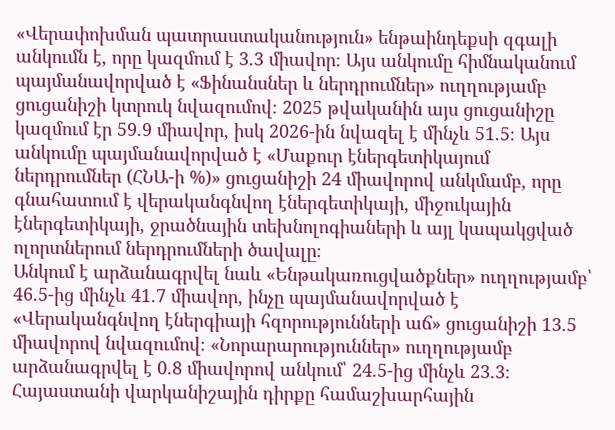«Վերափոխման պատրաստականություն» ենթաինդեքսի զգալի անկումն է, որը կազմում է 3.3 միավոր։ Այս անկումը հիմնականում պայմանավորված է «Ֆինանսներ և ներդրումներ» ուղղությամբ ցուցանիշի կտրուկ նվազումով։ 2025 թվականին այս ցուցանիշը կազմում էր 59.9 միավոր, իսկ 2026-ին նվազել է մինչև 51.5։ Այս անկումը պայմանավորված է «Մաքուր էներգետիկայում ներդրումներ (ՀՆԱ-ի %)» ցուցանիշի 24 միավորով անկմամբ, որը գնահատում է վերականգնվող էներգետիկայի, միջուկային էներգետիկայի, ջրածնային տեխնոլոգիաների և այլ կապակցված ոլորտներում ներդրումների ծավալը։
Անկում է արձանագրվել նաև «Ենթակառուցվածքներ» ուղղությամբ՝ 46.5-ից մինչև 41.7 միավոր, ինչը պայմանավորված է «Վերականգնվող էներգիայի հզորությունների աճ» ցուցանիշի 13.5 միավորով նվազումով։ «Նորարարություններ» ուղղությամբ արձանագրվել է 0.8 միավորով անկում՝ 24.5-ից մինչև 23.3։
Հայաստանի վարկանիշային դիրքը համաշխարհային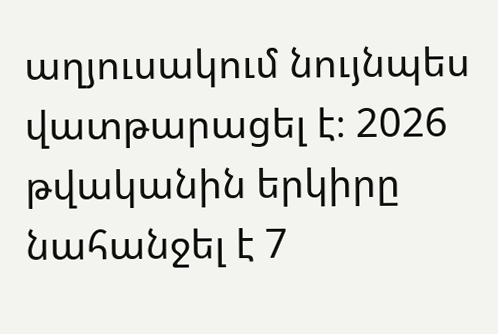աղյուսակում նույնպես վատթարացել է։ 2026 թվականին երկիրը նահանջել է 7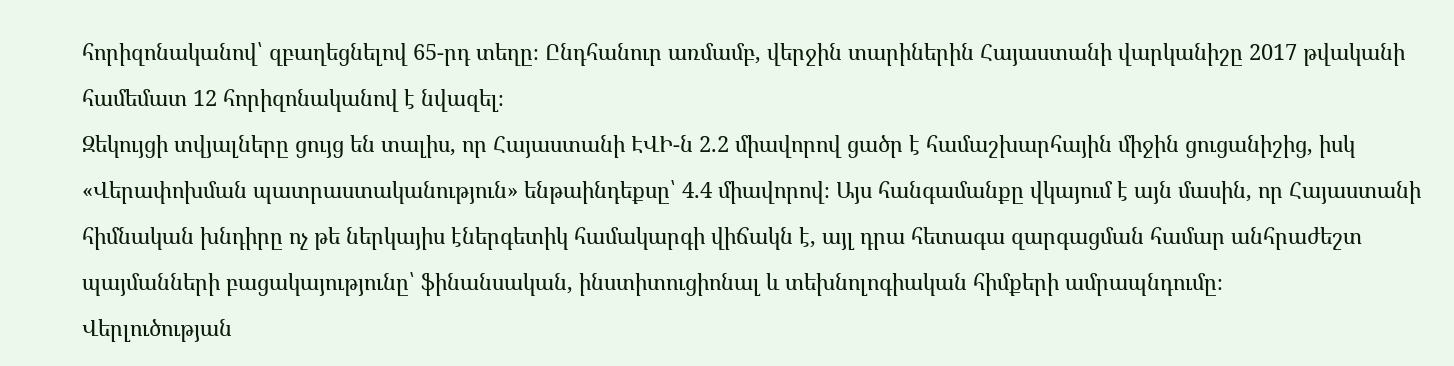հորիզոնականով՝ զբաղեցնելով 65-րդ տեղը։ Ընդհանուր առմամբ, վերջին տարիներին Հայաստանի վարկանիշը 2017 թվականի համեմատ 12 հորիզոնականով է նվազել։
Զեկույցի տվյալները ցույց են տալիս, որ Հայաստանի ԷՎԻ-ն 2.2 միավորով ցածր է համաշխարհային միջին ցուցանիշից, իսկ «Վերափոխման պատրաստականություն» ենթաինդեքսը՝ 4.4 միավորով։ Այս հանգամանքը վկայում է այն մասին, որ Հայաստանի հիմնական խնդիրը ոչ թե ներկայիս էներգետիկ համակարգի վիճակն է, այլ դրա հետագա զարգացման համար անհրաժեշտ պայմանների բացակայությունը՝ ֆինանսական, ինստիտուցիոնալ և տեխնոլոգիական հիմքերի ամրապնդումը։
Վերլուծության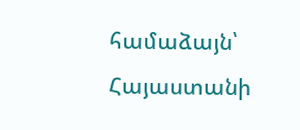համաձայն՝ Հայաստանի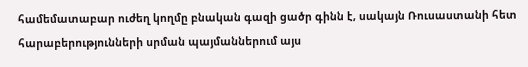համեմատաբար ուժեղ կողմը բնական գազի ցածր գինն է, սակայն Ռուսաստանի հետ հարաբերությունների սրման պայմաններում այս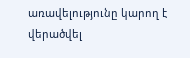առավելությունը կարող է վերածվել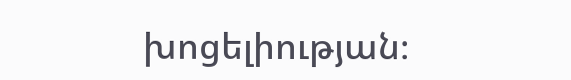խոցելիության։